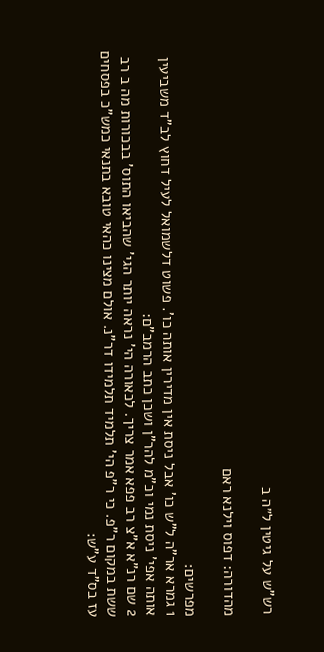רש"ש על גיטין ל״ה ב

מהדורה: דפוס וילנא ראם

מפרשים:
1 גמרא אר"ה ל"ש כו' אבל ניסת אין מדירין אותה כו'. פשוט דלשמואל לעיל דחוץ לב"ד משביעין אותה אפי' ניסת נמי וכ"מ להר"ן ושכן כתב הרמב"ם:
2 שם רנ"א א"צ רב פפא אמר צריך. לכאורה הי' נראה יותר הגי' שהביאו התוס' בבכורות מה ב רב ששת במקום ר"פ. כי ר"פ הי' תלמיד תלמידו דר"נ. אולם מצינו כהאי טובא בתנאי כמש"כ בפסחים עז בס"ד ע"ש: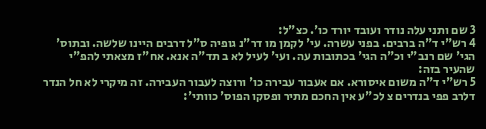3 שם ותני עלה נודר ועובד יורד כו'. כצ"ל:
4 רש"י ד"ה ברבים. בפני עשרה. עי' לקמן מו דר"נ גופיה ס"ל דרבים היינו שלשה. ובתוס' הגי' שם רנב"י וכ"ה הגי' בכתובות עה. ועי' לעיל לא ב תד"ה אנא. אח"ז מצאתי להפ"י שהעיר בזה:
5 רש"י ד"ה משום איסורא. אם אעבור עבירה כו' ורוצה לעבור העבירה. זה מיקרי לא חל הנדר דלרב פפי בנדרים צ לכ"ע אין החכם מתיר ופסקו הפוס' כוותי':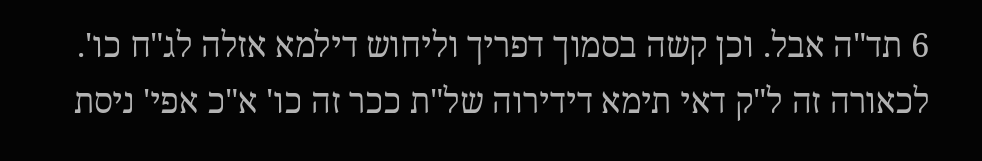6 תד"ה אבל. וכן קשה בסמוך דפריך וליחוש דילמא אזלה לג"ח כו'. לכאורה זה ל"ק דאי תימא דידירוה של"ת ככר זה כו' א"כ אפי' ניסת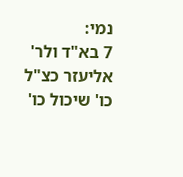נמי:
7 בא"ד ולר' אליעזר כצ"ל כו' שיכול כו'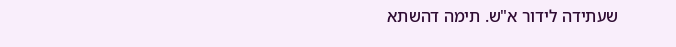שעתידה לידור א"ש. תימה דהשתא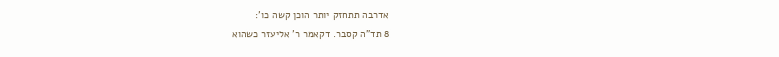אדרבה תתחזק יותר הוכן קשה כו':
8 תד"ה קסבר. דקאמר ר' אליעזר כשהוא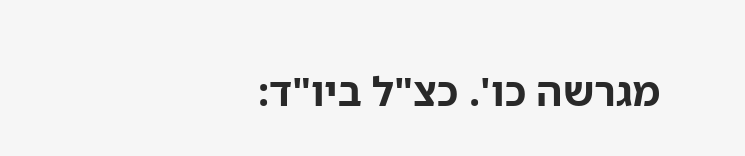מגרשה כו'. כצ"ל ביו"ד: